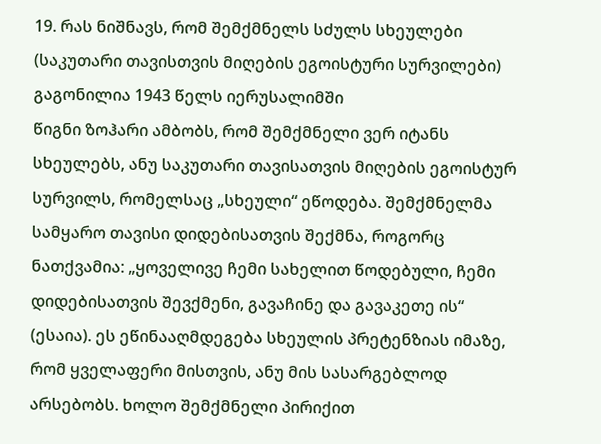19. რას ნიშნავს, რომ შემქმნელს სძულს სხეულები
(საკუთარი თავისთვის მიღების ეგოისტური სურვილები)
გაგონილია 1943 წელს იერუსალიმში
წიგნი ზოჰარი ამბობს, რომ შემქმნელი ვერ იტანს სხეულებს, ანუ საკუთარი თავისათვის მიღების ეგოისტურ სურვილს, რომელსაც „სხეული“ ეწოდება. შემქმნელმა სამყარო თავისი დიდებისათვის შექმნა, როგორც ნათქვამია: „ყოველივე ჩემი სახელით წოდებული, ჩემი დიდებისათვის შევქმენი, გავაჩინე და გავაკეთე ის“ (ესაია). ეს ეწინააღმდეგება სხეულის პრეტენზიას იმაზე, რომ ყველაფერი მისთვის, ანუ მის სასარგებლოდ არსებობს. ხოლო შემქმნელი პირიქით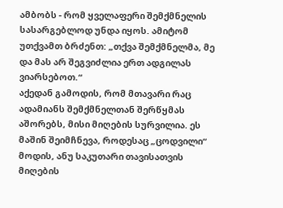ამბობს - რომ ყველაფერი შემქმნელის სასარგებლოდ უნდა იყოს. ამიტომ უთქვამთ ბრძენთ: „თქვა შემქმნელმა, მე და მას არ შეგვიძლია ერთ ადგილას ვიარსებოთ.“
აქედან გამოდის, რომ მთავარი რაც ადამიანს შემქმნელთან შერწყმას აშორებს, მისი მიღების სურვილია. ეს მაშინ შეიმჩნევა, როდესაც „ცოდვილი“ მოდის, ანუ საკუთარი თავისათვის მიღების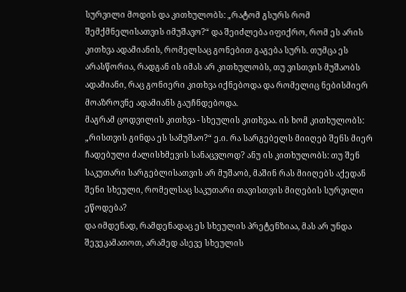სურვილი მოდის და კითხულობს: „რატომ გსურს რომ შემქმნელისათვის იმუშავო?“ და შეიძლება იფიქრო, რომ ეს არის კითხვა ადამიანის, რომელსაც გონებით გაგება სურს. თუმცა ეს არასწორია, რადგან ის იმას არ კითხულობს, თუ ვისთვის მუშაობს ადამიანი, რაც გონიერი კითხვა იქნებოდა და რომელიც ნებისმიერ მოაზროვნე ადამიანს გაუჩნდებოდა.
მაგრამ ცოდვილის კითხვა - სხეულის კითხვაა. ის ხომ კითხულობს: „რისთვის გინდა ეს სამუშაო?“ ე.ი. რა სარგებელს მიიღებ შენს მიერ ჩადებული ძალისხმევის სანაცვლოდ? ანუ ის კითხულობს: თუ შენ საკუთარი სარგებლისათვის არ მუშაობ, მაშინ რას მიიღებს აქედან შენი სხეული, რომელსაც საკუთარი თავისთვის მიღების სურვილი ეწოდება?
და იმდენად, რამდენადაც ეს სხეულის პრეტენზიაა, მას არ უნდა შევეკამათოთ, არამედ ასევე სხეულის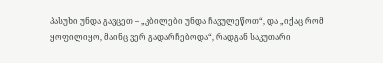პასუხი უნდა გავცეთ – „კბილები უნდა ჩავულეწოთ“, და „იქაც რომ ყოფილიყო, მაინც ვერ გადარჩებოდა“, რადგან საკუთარი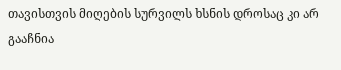თავისთვის მიღების სურვილს ხსნის დროსაც კი არ გააჩნია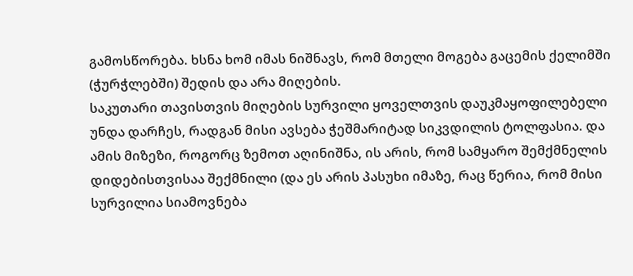გამოსწორება. ხსნა ხომ იმას ნიშნავს, რომ მთელი მოგება გაცემის ქელიმში (ჭურჭლებში) შედის და არა მიღების.
საკუთარი თავისთვის მიღების სურვილი ყოველთვის დაუკმაყოფილებელი უნდა დარჩეს, რადგან მისი ავსება ჭეშმარიტად სიკვდილის ტოლფასია. და ამის მიზეზი, როგორც ზემოთ აღინიშნა, ის არის, რომ სამყარო შემქმნელის დიდებისთვისაა შექმნილი (და ეს არის პასუხი იმაზე, რაც წერია, რომ მისი სურვილია სიამოვნება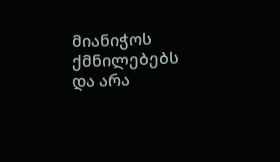მიანიჭოს ქმნილებებს და არა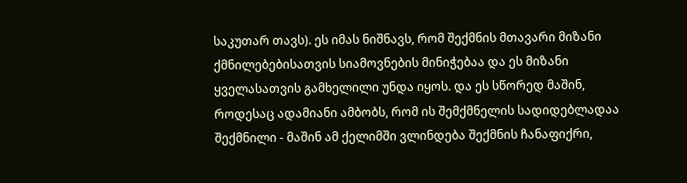საკუთარ თავს). ეს იმას ნიშნავს, რომ შექმნის მთავარი მიზანი ქმნილებებისათვის სიამოვნების მინიჭებაა და ეს მიზანი ყველასათვის გამხელილი უნდა იყოს. და ეს სწორედ მაშინ, როდესაც ადამიანი ამბობს, რომ ის შემქმნელის სადიდებლადაა შექმნილი - მაშინ ამ ქელიმში ვლინდება შექმნის ჩანაფიქრი,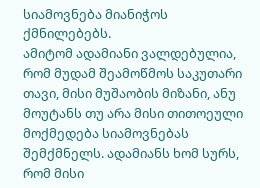სიამოვნება მიანიჭოს ქმნილებებს.
ამიტომ ადამიანი ვალდებულია, რომ მუდამ შეამოწმოს საკუთარი თავი, მისი მუშაობის მიზანი, ანუ მოუტანს თუ არა მისი თითოეული მოქმედება სიამოვნებას შემქმნელს. ადამიანს ხომ სურს, რომ მისი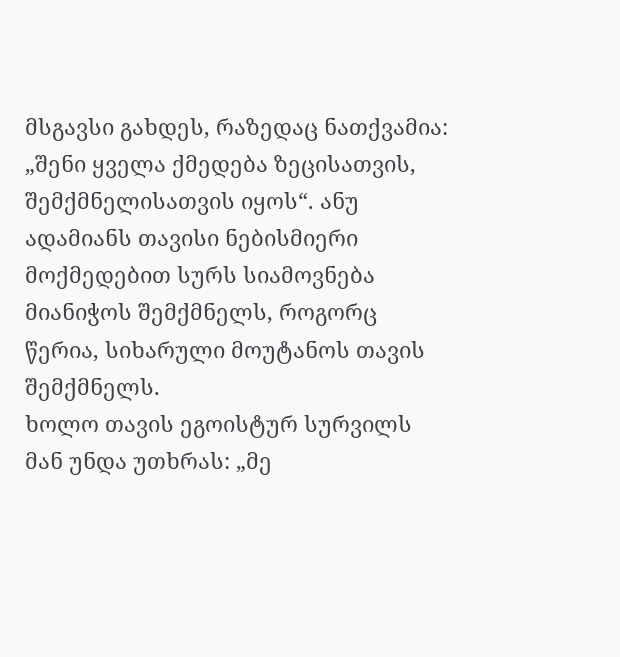მსგავსი გახდეს, რაზედაც ნათქვამია: „შენი ყველა ქმედება ზეცისათვის, შემქმნელისათვის იყოს“. ანუ ადამიანს თავისი ნებისმიერი მოქმედებით სურს სიამოვნება მიანიჭოს შემქმნელს, როგორც წერია, სიხარული მოუტანოს თავის შემქმნელს.
ხოლო თავის ეგოისტურ სურვილს მან უნდა უთხრას: „მე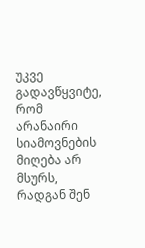უკვე გადავწყვიტე, რომ არანაირი სიამოვნების მიღება არ მსურს, რადგან შენ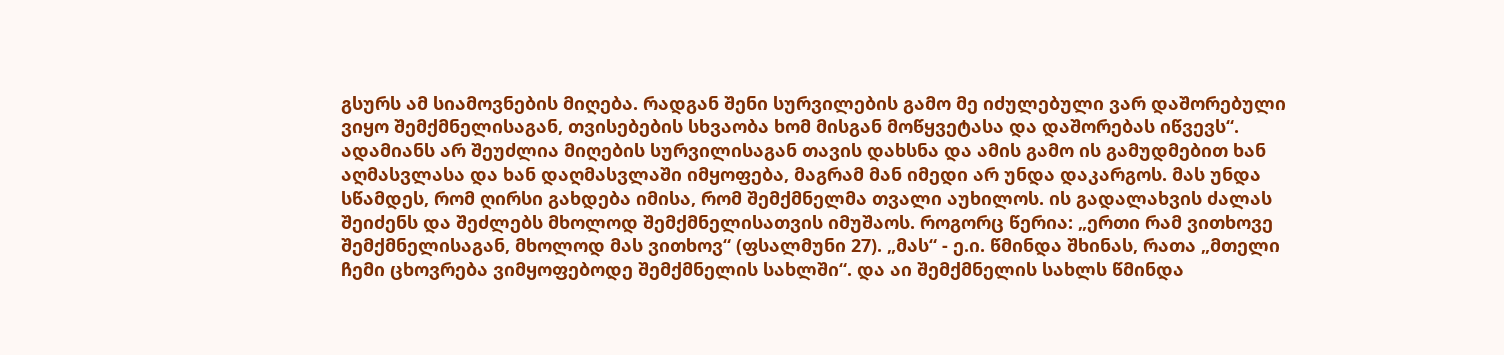გსურს ამ სიამოვნების მიღება. რადგან შენი სურვილების გამო მე იძულებული ვარ დაშორებული ვიყო შემქმნელისაგან, თვისებების სხვაობა ხომ მისგან მოწყვეტასა და დაშორებას იწვევს“.
ადამიანს არ შეუძლია მიღების სურვილისაგან თავის დახსნა და ამის გამო ის გამუდმებით ხან აღმასვლასა და ხან დაღმასვლაში იმყოფება, მაგრამ მან იმედი არ უნდა დაკარგოს. მას უნდა სწამდეს, რომ ღირსი გახდება იმისა, რომ შემქმნელმა თვალი აუხილოს. ის გადალახვის ძალას შეიძენს და შეძლებს მხოლოდ შემქმნელისათვის იმუშაოს. როგორც წერია: „ერთი რამ ვითხოვე შემქმნელისაგან, მხოლოდ მას ვითხოვ“ (ფსალმუნი 27). „მას“ - ე.ი. წმინდა შხინას, რათა „მთელი ჩემი ცხოვრება ვიმყოფებოდე შემქმნელის სახლში“. და აი შემქმნელის სახლს წმინდა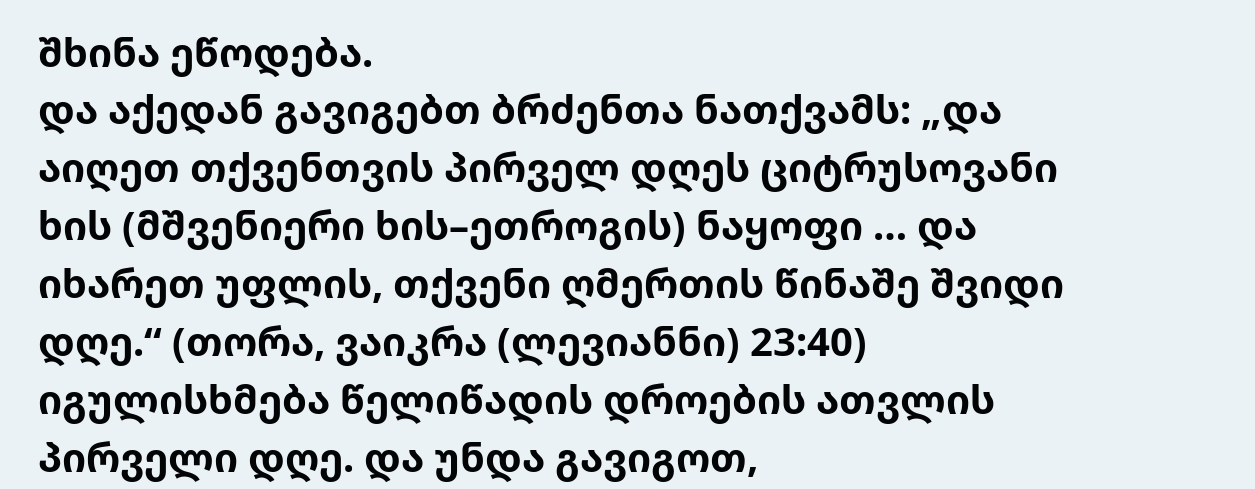შხინა ეწოდება.
და აქედან გავიგებთ ბრძენთა ნათქვამს: „და აიღეთ თქვენთვის პირველ დღეს ციტრუსოვანი ხის (მშვენიერი ხის–ეთროგის) ნაყოფი … და იხარეთ უფლის, თქვენი ღმერთის წინაშე შვიდი დღე.“ (თორა, ვაიკრა (ლევიანნი) 23:40) იგულისხმება წელიწადის დროების ათვლის პირველი დღე. და უნდა გავიგოთ,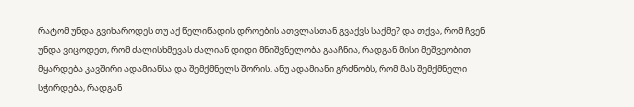რატომ უნდა გვიხაროდეს თუ აქ წელიწადის დროების ათვლასთან გვაქვს საქმე? და თქვა, რომ ჩვენ უნდა ვიცოდეთ, რომ ძალისხმევას ძალიან დიდი მნიშვნელობა გააჩნია, რადგან მისი მეშვეობით მყარდება კავშირი ადამიანსა და შემქმნელს შორის. ანუ ადამიანი გრძნობს, რომ მას შემქმნელი სჭირდება, რადგან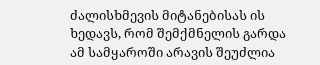ძალისხმევის მიტანებისას ის ხედავს, რომ შემქმნელის გარდა ამ სამყაროში არავის შეუძლია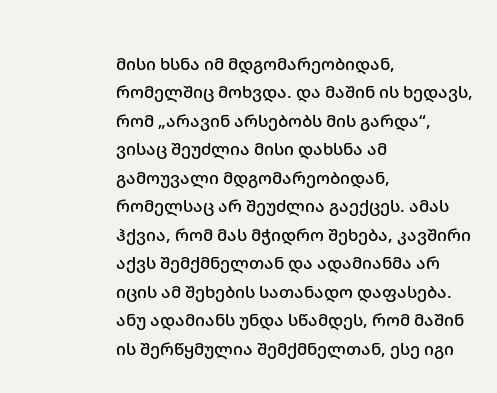მისი ხსნა იმ მდგომარეობიდან, რომელშიც მოხვდა. და მაშინ ის ხედავს, რომ „არავინ არსებობს მის გარდა“, ვისაც შეუძლია მისი დახსნა ამ გამოუვალი მდგომარეობიდან, რომელსაც არ შეუძლია გაექცეს. ამას ჰქვია, რომ მას მჭიდრო შეხება, კავშირი აქვს შემქმნელთან და ადამიანმა არ იცის ამ შეხების სათანადო დაფასება. ანუ ადამიანს უნდა სწამდეს, რომ მაშინ ის შერწყმულია შემქმნელთან, ესე იგი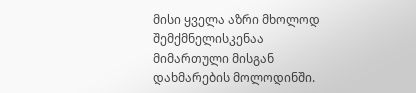მისი ყველა აზრი მხოლოდ შემქმნელისკენაა მიმართული მისგან დახმარების მოლოდინში.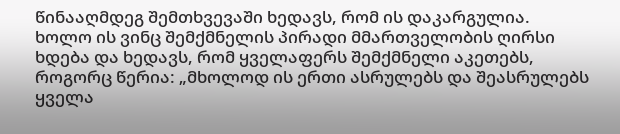წინააღმდეგ შემთხვევაში ხედავს, რომ ის დაკარგულია.
ხოლო ის ვინც შემქმნელის პირადი მმართველობის ღირსი ხდება და ხედავს, რომ ყველაფერს შემქმნელი აკეთებს, როგორც წერია: „მხოლოდ ის ერთი ასრულებს და შეასრულებს ყველა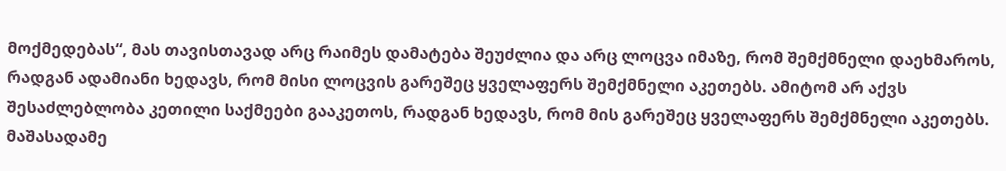მოქმედებას“, მას თავისთავად არც რაიმეს დამატება შეუძლია და არც ლოცვა იმაზე, რომ შემქმნელი დაეხმაროს, რადგან ადამიანი ხედავს, რომ მისი ლოცვის გარეშეც ყველაფერს შემქმნელი აკეთებს. ამიტომ არ აქვს შესაძლებლობა კეთილი საქმეები გააკეთოს, რადგან ხედავს, რომ მის გარეშეც ყველაფერს შემქმნელი აკეთებს. მაშასადამე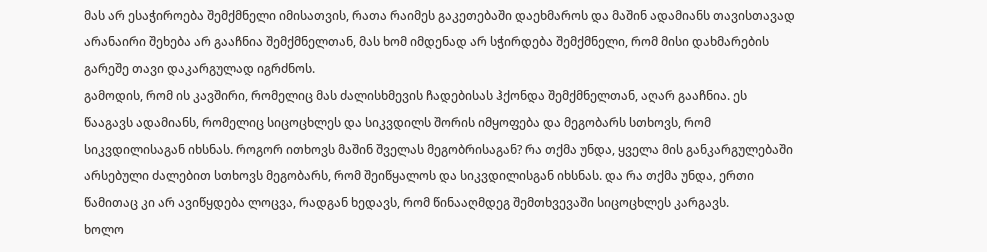მას არ ესაჭიროება შემქმნელი იმისათვის, რათა რაიმეს გაკეთებაში დაეხმაროს და მაშინ ადამიანს თავისთავად არანაირი შეხება არ გააჩნია შემქმნელთან, მას ხომ იმდენად არ სჭირდება შემქმნელი, რომ მისი დახმარების გარეშე თავი დაკარგულად იგრძნოს.
გამოდის, რომ ის კავშირი, რომელიც მას ძალისხმევის ჩადებისას ჰქონდა შემქმნელთან, აღარ გააჩნია. ეს წააგავს ადამიანს, რომელიც სიცოცხლეს და სიკვდილს შორის იმყოფება და მეგობარს სთხოვს, რომ სიკვდილისაგან იხსნას. როგორ ითხოვს მაშინ შველას მეგობრისაგან? რა თქმა უნდა, ყველა მის განკარგულებაში არსებული ძალებით სთხოვს მეგობარს, რომ შეიწყალოს და სიკვდილისგან იხსნას. და რა თქმა უნდა, ერთი წამითაც კი არ ავიწყდება ლოცვა, რადგან ხედავს, რომ წინააღმდეგ შემთხვევაში სიცოცხლეს კარგავს.
ხოლო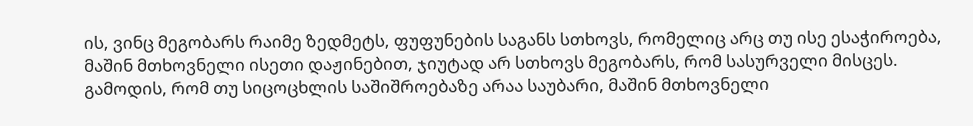ის, ვინც მეგობარს რაიმე ზედმეტს, ფუფუნების საგანს სთხოვს, რომელიც არც თუ ისე ესაჭიროება, მაშინ მთხოვნელი ისეთი დაჟინებით, ჯიუტად არ სთხოვს მეგობარს, რომ სასურველი მისცეს. გამოდის, რომ თუ სიცოცხლის საშიშროებაზე არაა საუბარი, მაშინ მთხოვნელი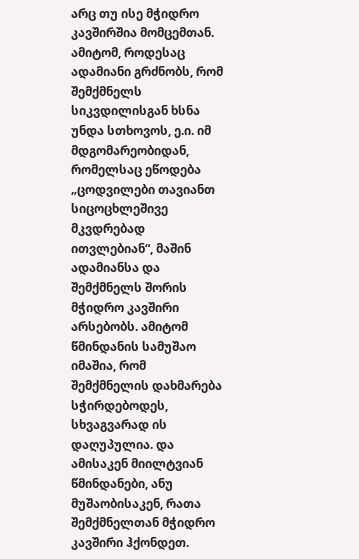არც თუ ისე მჭიდრო კავშირშია მომცემთან. ამიტომ, როდესაც ადამიანი გრძნობს, რომ შემქმნელს სიკვდილისგან ხსნა უნდა სთხოვოს, ე.ი. იმ მდგომარეობიდან, რომელსაც ეწოდება „ცოდვილები თავიანთ სიცოცხლეშივე მკვდრებად ითვლებიან“, მაშინ ადამიანსა და შემქმნელს შორის მჭიდრო კავშირი არსებობს. ამიტომ წმინდანის სამუშაო იმაშია, რომ შემქმნელის დახმარება სჭირდებოდეს, სხვაგვარად ის დაღუპულია. და ამისაკენ მიილტვიან წმინდანები, ანუ მუშაობისაკენ, რათა შემქმნელთან მჭიდრო კავშირი ჰქონდეთ.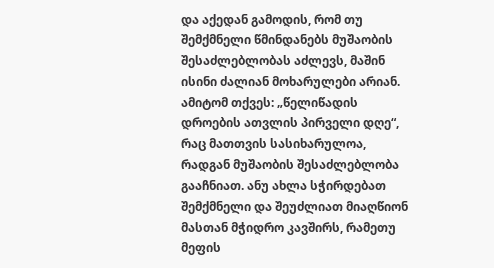და აქედან გამოდის, რომ თუ შემქმნელი წმინდანებს მუშაობის შესაძლებლობას აძლევს, მაშინ ისინი ძალიან მოხარულები არიან. ამიტომ თქვეს: „წელიწადის დროების ათვლის პირველი დღე“, რაც მათთვის სასიხარულოა, რადგან მუშაობის შესაძლებლობა გააჩნიათ. ანუ ახლა სჭირდებათ შემქმნელი და შეუძლიათ მიაღწიონ მასთან მჭიდრო კავშირს, რამეთუ მეფის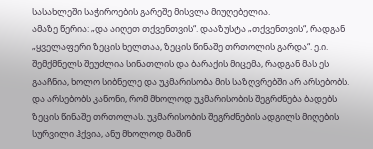სასახლეში საჭიროების გარეშე მისვლა მიუღებელია.
ამაზე წერია: „და აიღეთ თქვენთვის“. დააზუსტა „თქვენთვის“, რადგან „ყველაფერი ზეცის ხელთაა, ზეცის წინაშე თრთოლის გარდა“. ე.ი. შემქმნელს შეუძლია სინათლის და ბარაქის მიცემა, რადგან მას ეს გააჩნია, ხოლო სიბნელე და უკმარისობა მის საზღვრებში არ არსებობს.
და არსებობს კანონი, რომ მხოლოდ უკმარისობის შეგრძნება ბადებს ზეცის წინაშე თრთოლას. უკმარისობის შეგრძნების ადგილს მიღების სურვილი ჰქვია, ანუ მხოლოდ მაშინ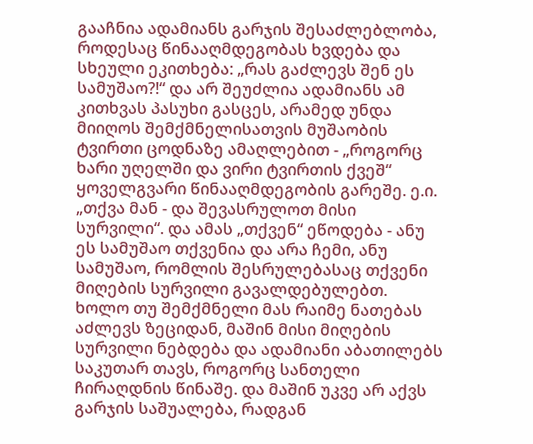გააჩნია ადამიანს გარჯის შესაძლებლობა, როდესაც წინააღმდეგობას ხვდება და სხეული ეკითხება: „რას გაძლევს შენ ეს სამუშაო?!“ და არ შეუძლია ადამიანს ამ კითხვას პასუხი გასცეს, არამედ უნდა მიიღოს შემქმნელისათვის მუშაობის ტვირთი ცოდნაზე ამაღლებით - „როგორც ხარი უღელში და ვირი ტვირთის ქვეშ“ ყოველგვარი წინააღმდეგობის გარეშე. ე.ი. „თქვა მან - და შევასრულოთ მისი სურვილი“. და ამას „თქვენ“ ეწოდება - ანუ ეს სამუშაო თქვენია და არა ჩემი, ანუ სამუშაო, რომლის შესრულებასაც თქვენი მიღების სურვილი გავალდებულებთ.
ხოლო თუ შემქმნელი მას რაიმე ნათებას აძლევს ზეციდან, მაშინ მისი მიღების სურვილი ნებდება და ადამიანი აბათილებს საკუთარ თავს, როგორც სანთელი ჩირაღდნის წინაშე. და მაშინ უკვე არ აქვს გარჯის საშუალება, რადგან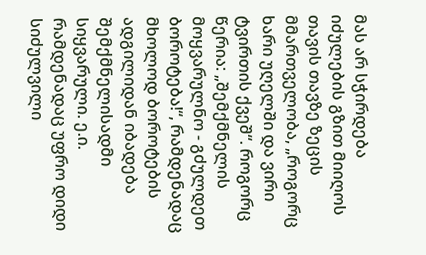მას არ სჭირდება იძულების გზით მიიღოს თავის თავზე ზეცის მმართველობა, „როგორც ხარი უღელში და ვირი ტვირთის ქვეშ“. როგორც წერია: „შემქმნელის მოყვარულნო - გძულდეთ ბოროტება!“, რამდენადაც მხოლოდ ბოროტების ადგილიდან იბადება შემქმნელისადმი სიყვარული. ე.ი. რამდენადაც უფრო დიდი სიძულვილი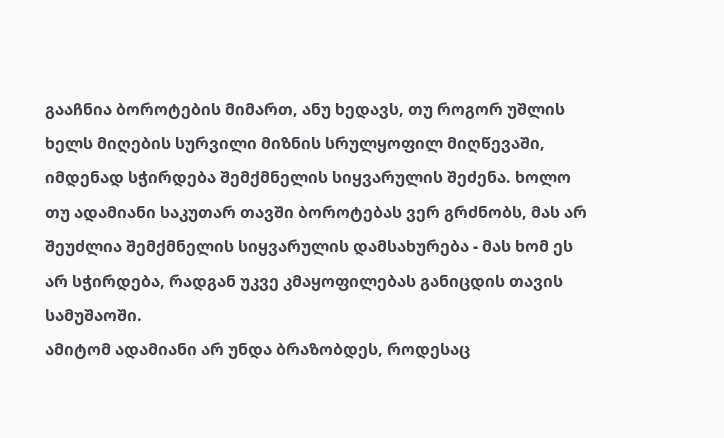გააჩნია ბოროტების მიმართ, ანუ ხედავს, თუ როგორ უშლის ხელს მიღების სურვილი მიზნის სრულყოფილ მიღწევაში, იმდენად სჭირდება შემქმნელის სიყვარულის შეძენა. ხოლო თუ ადამიანი საკუთარ თავში ბოროტებას ვერ გრძნობს, მას არ შეუძლია შემქმნელის სიყვარულის დამსახურება - მას ხომ ეს არ სჭირდება, რადგან უკვე კმაყოფილებას განიცდის თავის სამუშაოში.
ამიტომ ადამიანი არ უნდა ბრაზობდეს, როდესაც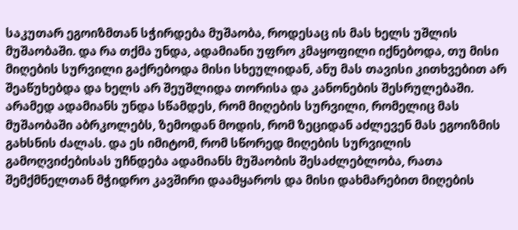საკუთარ ეგოიზმთან სჭირდება მუშაობა, როდესაც ის მას ხელს უშლის მუშაობაში. და რა თქმა უნდა, ადამიანი უფრო კმაყოფილი იქნებოდა, თუ მისი მიღების სურვილი გაქრებოდა მისი სხეულიდან, ანუ მას თავისი კითხვებით არ შეაწუხებდა და ხელს არ შეუშლიდა თორისა და კანონების შესრულებაში.
არამედ ადამიანს უნდა სწამდეს, რომ მიღების სურვილი, რომელიც მას მუშაობაში აბრკოლებს, ზემოდან მოდის, რომ ზეციდან აძლევენ მას ეგოიზმის გახსნის ძალას. და ეს იმიტომ, რომ სწორედ მიღების სურვილის გამოღვიძებისას უჩნდება ადამიანს მუშაობის შესაძლებლობა, რათა შემქმნელთან მჭიდრო კავშირი დაამყაროს და მისი დახმარებით მიღების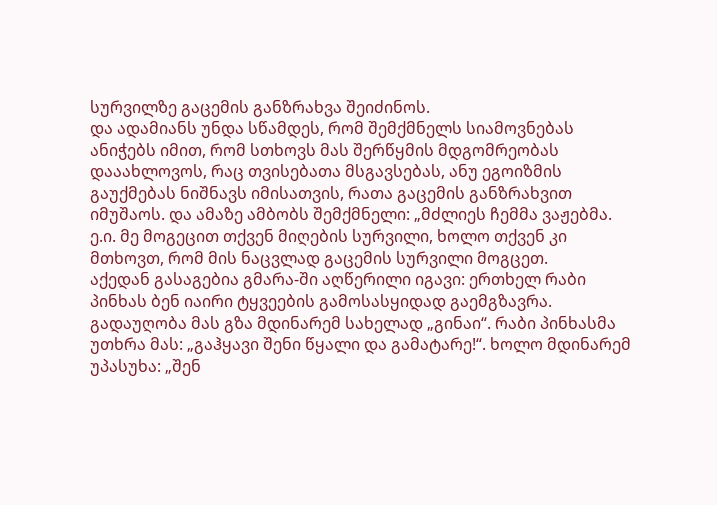სურვილზე გაცემის განზრახვა შეიძინოს.
და ადამიანს უნდა სწამდეს, რომ შემქმნელს სიამოვნებას ანიჭებს იმით, რომ სთხოვს მას შერწყმის მდგომრეობას დააახლოვოს, რაც თვისებათა მსგავსებას, ანუ ეგოიზმის გაუქმებას ნიშნავს იმისათვის, რათა გაცემის განზრახვით იმუშაოს. და ამაზე ამბობს შემქმნელი: „მძლიეს ჩემმა ვაჟებმა. ე.ი. მე მოგეცით თქვენ მიღების სურვილი, ხოლო თქვენ კი მთხოვთ, რომ მის ნაცვლად გაცემის სურვილი მოგცეთ.
აქედან გასაგებია გმარა-ში აღწერილი იგავი: ერთხელ რაბი პინხას ბენ იაირი ტყვეების გამოსასყიდად გაემგზავრა. გადაუღობა მას გზა მდინარემ სახელად „გინაი“. რაბი პინხასმა უთხრა მას: „გაჰყავი შენი წყალი და გამატარე!“. ხოლო მდინარემ უპასუხა: „შენ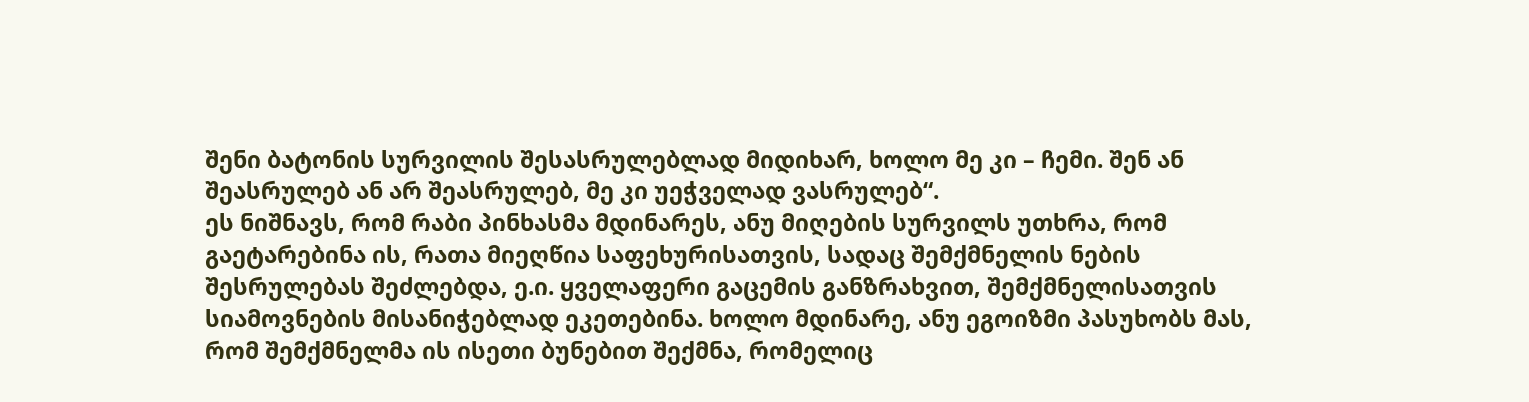შენი ბატონის სურვილის შესასრულებლად მიდიხარ, ხოლო მე კი – ჩემი. შენ ან შეასრულებ ან არ შეასრულებ, მე კი უეჭველად ვასრულებ“.
ეს ნიშნავს, რომ რაბი პინხასმა მდინარეს, ანუ მიღების სურვილს უთხრა, რომ გაეტარებინა ის, რათა მიეღწია საფეხურისათვის, სადაც შემქმნელის ნების შესრულებას შეძლებდა, ე.ი. ყველაფერი გაცემის განზრახვით, შემქმნელისათვის სიამოვნების მისანიჭებლად ეკეთებინა. ხოლო მდინარე, ანუ ეგოიზმი პასუხობს მას, რომ შემქმნელმა ის ისეთი ბუნებით შექმნა, რომელიც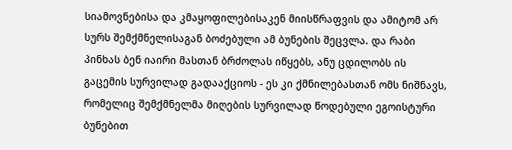სიამოვნებისა და კმაყოფილებისაკენ მიისწრაფვის და ამიტომ არ სურს შემქმნელისაგან ბოძებული ამ ბუნების შეცვლა. და რაბი პინხას ბენ იაირი მასთან ბრძოლას იწყებს, ანუ ცდილობს ის გაცემის სურვილად გადააქციოს - ეს კი ქმნილებასთან ომს ნიშნავს, რომელიც შემქმნელმა მიღების სურვილად წოდებული ეგოისტური ბუნებით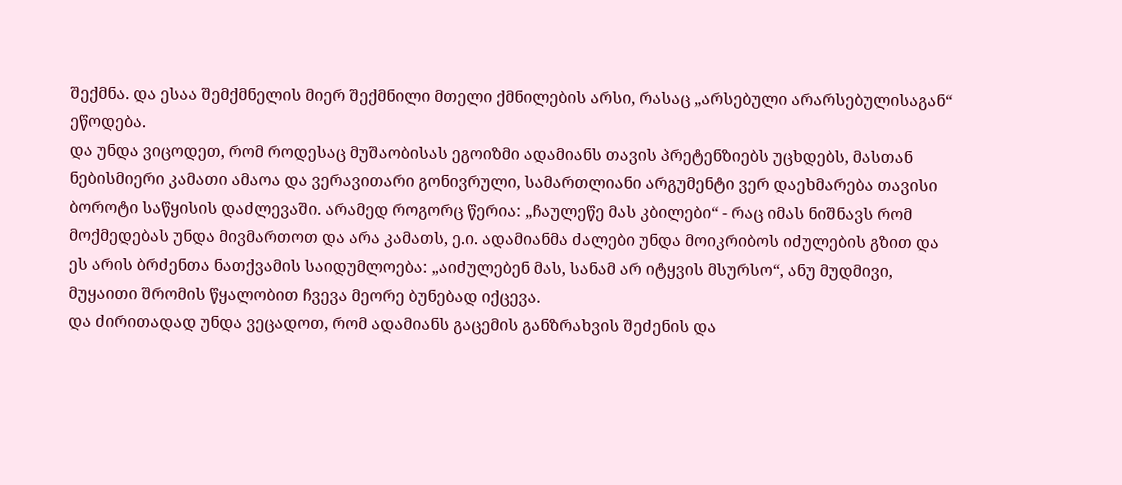შექმნა. და ესაა შემქმნელის მიერ შექმნილი მთელი ქმნილების არსი, რასაც „არსებული არარსებულისაგან“ ეწოდება.
და უნდა ვიცოდეთ, რომ როდესაც მუშაობისას ეგოიზმი ადამიანს თავის პრეტენზიებს უცხდებს, მასთან ნებისმიერი კამათი ამაოა და ვერავითარი გონივრული, სამართლიანი არგუმენტი ვერ დაეხმარება თავისი ბოროტი საწყისის დაძლევაში. არამედ როგორც წერია: „ჩაულეწე მას კბილები“ - რაც იმას ნიშნავს რომ მოქმედებას უნდა მივმართოთ და არა კამათს, ე.ი. ადამიანმა ძალები უნდა მოიკრიბოს იძულების გზით და ეს არის ბრძენთა ნათქვამის საიდუმლოება: „აიძულებენ მას, სანამ არ იტყვის მსურსო“, ანუ მუდმივი, მუყაითი შრომის წყალობით ჩვევა მეორე ბუნებად იქცევა.
და ძირითადად უნდა ვეცადოთ, რომ ადამიანს გაცემის განზრახვის შეძენის და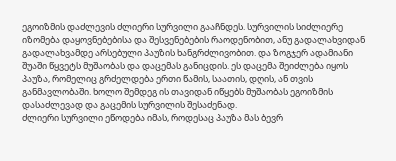ეგოიზმის დაძლევის ძლიერი სურვილი გააჩნდეს. სურვილის სიძლიერე იზომება დაყოვნებებისა და შესვენებების რაოდენობით, ანუ გადალახვიდან გადალახვამდე არსებული პაუზის ხანგრძლივობით. და ზოგჯერ ადამიანი შუაში წყვეტს მუშაობას და დაცემას განიცდის. ეს დაცემა შეიძლება იყოს პაუზა, რომელიც გრძელდება ერთი წამის, საათის, დღის, ან თვის განმავლობაში. ხოლო შემდეგ ის თავიდან იწყებს მუშაობას ეგოიზმის დასაძლევად და გაცემის სურვილის შესაძენად.
ძლიერი სურვილი ეწოდება იმას, როდესაც პაუზა მას ბევრ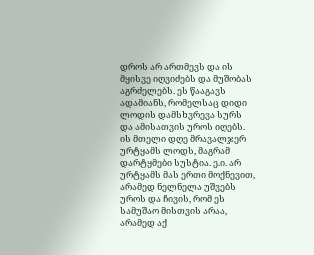დროს არ ართმევს და ის მყისვე იღვიძებს და მუშობას აგრძელებს. ეს წააგავს ადამიანს, რომელსაც დიდი ლოდის დამსხვრევა სურს და ამისათვის უროს იღებს. ის მთელი დღე მრავალჯერ ურტყამს ლოდს, მაგრამ დარტყმები სუსტია. ე.ი. არ ურტყამს მას ერთი მოქნევით, არამედ ნელნელა უშვებს უროს და ჩივის, რომ ეს სამუშაო მისთვის არაა, არამედ აქ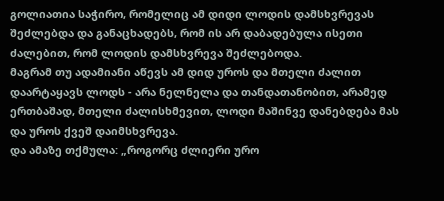გოლიათია საჭირო, რომელიც ამ დიდი ლოდის დამსხვრევას შეძლებდა და განაცხადებს, რომ ის არ დაბადებულა ისეთი ძალებით, რომ ლოდის დამსხვრევა შეძლებოდა.
მაგრამ თუ ადამიანი აწევს ამ დიდ უროს და მთელი ძალით დაარტაყავს ლოდს - არა ნელნელა და თანდათანობით, არამედ ერთბაშად, მთელი ძალისხმევით, ლოდი მაშინვე დანებდება მას და უროს ქვეშ დაიმსხვრევა.
და ამაზე თქმულა: „როგორც ძლიერი ურო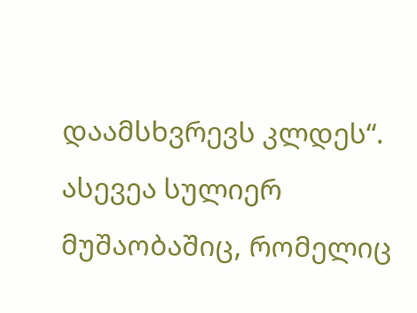დაამსხვრევს კლდეს“. ასევეა სულიერ მუშაობაშიც, რომელიც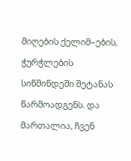მიღების ქელიმ–ების, ჭურჭლების სიწმინდეში შეტანას წარმოადგენს. და მართალია, ჩვენ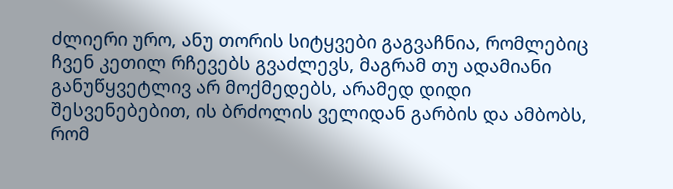ძლიერი ურო, ანუ თორის სიტყვები გაგვაჩნია, რომლებიც ჩვენ კეთილ რჩევებს გვაძლევს, მაგრამ თუ ადამიანი განუწყვეტლივ არ მოქმედებს, არამედ დიდი შესვენებებით, ის ბრძოლის ველიდან გარბის და ამბობს, რომ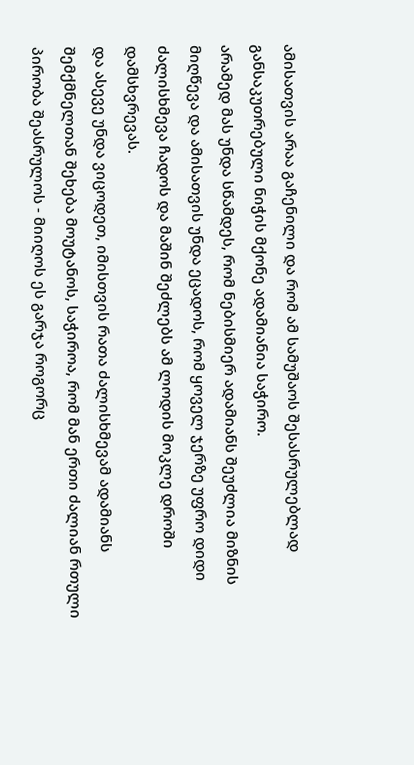ამისათვის არაა გაჩენილი და რომ ამ სამუშაოს შესასრულებლად განსაკუთრებული ნიჭის მქონე ადამიანია საჭირო.
არამედ მას უნდა სწამდეს, რომ ნებისმიერ ადამიანს შეუძლია მიზნის მიღწევა და ამისათვის უნდა ეცადოს, რომ ყოველ ჯერზე უფრო დიდი ძალისხმევა ჩადოს და მაშინ შეძლებს ამ ლოდის მოკლე დროში დამსხვრევას.
და ასევე უნდა ვიცოდეთ, იმისთვის რათა ძალისხმევამ ადამიანს შემქმნელთან შეხება მოუტანოს, საჭიროა, რომ მან ერთი ძალიან რთული პირობა შეასრულოს - მიიღოს ეს გარჯა როგორც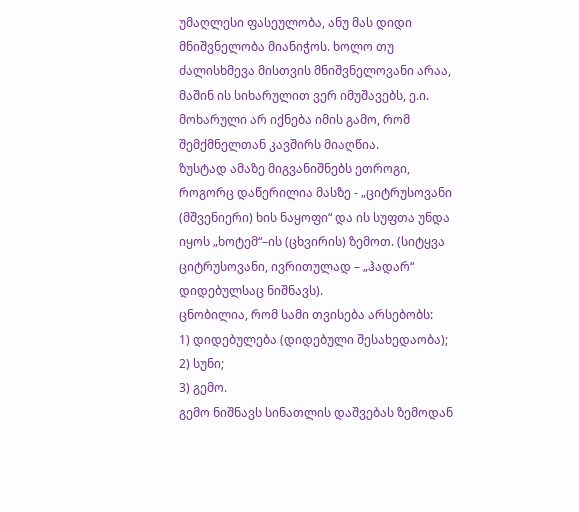უმაღლესი ფასეულობა, ანუ მას დიდი მნიშვნელობა მიანიჭოს. ხოლო თუ ძალისხმევა მისთვის მნიშვნელოვანი არაა, მაშინ ის სიხარულით ვერ იმუშავებს, ე.ი. მოხარული არ იქნება იმის გამო, რომ შემქმნელთან კავშირს მიაღწია.
ზუსტად ამაზე მიგვანიშნებს ეთროგი, როგორც დაწერილია მასზე - „ციტრუსოვანი (მშვენიერი) ხის ნაყოფი“ და ის სუფთა უნდა იყოს „ხოტემ“–ის (ცხვირის) ზემოთ. (სიტყვა ციტრუსოვანი, ივრითულად – „ჰადარ“ დიდებულსაც ნიშნავს).
ცნობილია, რომ სამი თვისება არსებობს:
1) დიდებულება (დიდებული შესახედაობა);
2) სუნი;
3) გემო.
გემო ნიშნავს სინათლის დაშვებას ზემოდან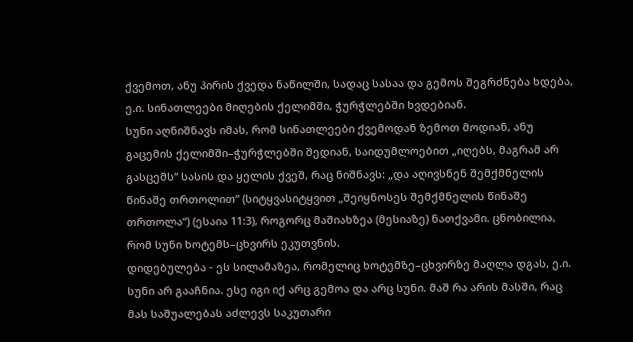ქვემოთ, ანუ პირის ქვედა ნაწილში, სადაც სასაა და გემოს შეგრძნება ხდება, ე.ი. სინათლეები მიღების ქელიმში, ჭურჭლებში ხვდებიან.
სუნი აღნიშნავს იმას, რომ სინათლეები ქვემოდან ზემოთ მოდიან, ანუ გაცემის ქელიმში–ჭურჭლებში შედიან, საიდუმლოებით „იღებს, მაგრამ არ გასცემს“ სასის და ყელის ქვეშ, რაც ნიშნავს: „და აღივსნენ შემქმნელის წინაშე თრთოლით“ (სიტყვასიტყვით „შეიყნოსეს შემქმნელის წინაშე თრთოლა“) (ესაია 11:3), როგორც მაშიახზეა (მესიაზე) ნათქვამი. ცნობილია, რომ სუნი ხოტემს–ცხვირს ეკუთვნის.
დიდებულება - ეს სილამაზეა, რომელიც ხოტემზე–ცხვირზე მაღლა დგას, ე.ი. სუნი არ გააჩნია. ესე იგი იქ არც გემოა და არც სუნი. მაშ რა არის მასში, რაც მას საშუალებას აძლევს საკუთარი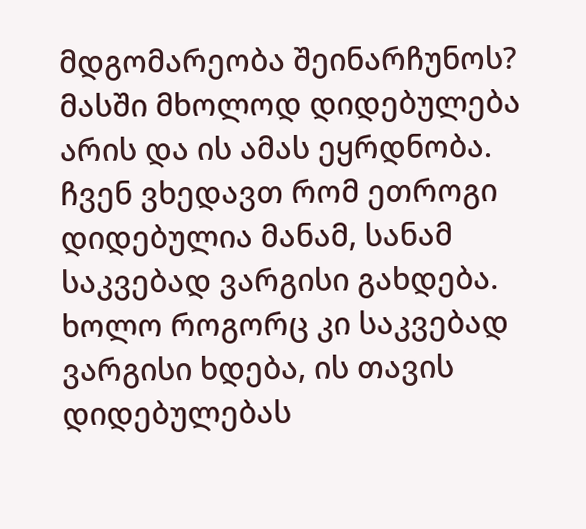მდგომარეობა შეინარჩუნოს? მასში მხოლოდ დიდებულება არის და ის ამას ეყრდნობა.
ჩვენ ვხედავთ რომ ეთროგი დიდებულია მანამ, სანამ საკვებად ვარგისი გახდება. ხოლო როგორც კი საკვებად ვარგისი ხდება, ის თავის დიდებულებას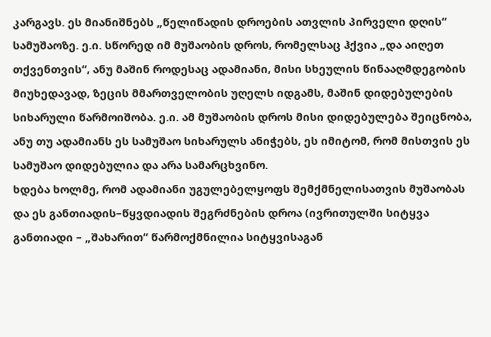კარგავს. ეს მიანიშნებს „წელიწადის დროების ათვლის პირველი დღის“ სამუშაოზე. ე.ი. სწორედ იმ მუშაობის დროს, რომელსაც ჰქვია „და აიღეთ თქვენთვის“, ანუ მაშინ როდესაც ადამიანი, მისი სხეულის წინააღმდეგობის მიუხედავად, ზეცის მმართველობის უღელს იდგამს, მაშინ დიდებულების სიხარული წარმოიშობა. ე.ი. ამ მუშაობის დროს მისი დიდებულება შეიცნობა, ანუ თუ ადამიანს ეს სამუშაო სიხარულს ანიჭებს, ეს იმიტომ, რომ მისთვის ეს სამუშაო დიდებულია და არა სამარცხვინო.
ხდება ხოლმე, რომ ადამიანი უგულებელყოფს შემქმნელისათვის მუშაობას და ეს განთიადის–წყვდიადის შეგრძნების დროა (ივრითულში სიტყვა განთიადი – „შახარით“ წარმოქმნილია სიტყვისაგან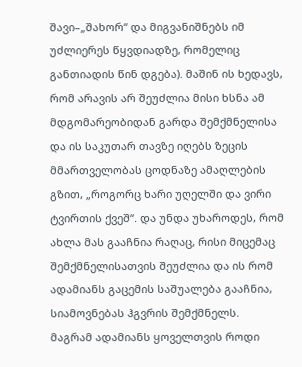შავი–„შახორ“ და მიგვანიშნებს იმ უძლიერეს წყვდიადზე, რომელიც განთიადის წინ დგება). მაშინ ის ხედავს, რომ არავის არ შეუძლია მისი ხსნა ამ მდგომარეობიდან გარდა შემქმნელისა და ის საკუთარ თავზე იღებს ზეცის მმართველობას ცოდნაზე ამაღლების გზით, „როგორც ხარი უღელში და ვირი ტვირთის ქვეშ“. და უნდა უხაროდეს, რომ ახლა მას გააჩნია რაღაც, რისი მიცემაც შემქმნელისათვის შეუძლია და ის რომ ადამიანს გაცემის საშუალება გააჩნია, სიამოვნებას ჰგვრის შემქმნელს.
მაგრამ ადამიანს ყოველთვის როდი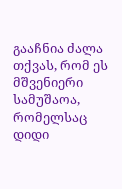გააჩნია ძალა თქვას, რომ ეს მშვენიერი სამუშაოა, რომელსაც დიდი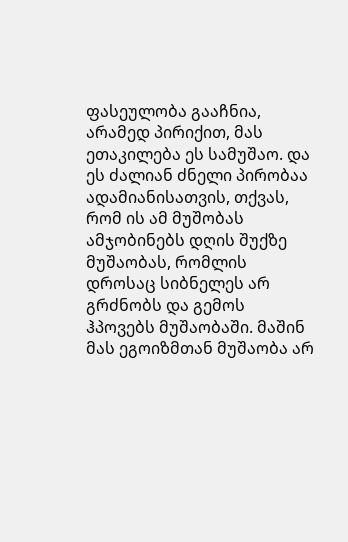ფასეულობა გააჩნია, არამედ პირიქით, მას ეთაკილება ეს სამუშაო. და ეს ძალიან ძნელი პირობაა ადამიანისათვის, თქვას, რომ ის ამ მუშობას ამჯობინებს დღის შუქზე მუშაობას, რომლის დროსაც სიბნელეს არ გრძნობს და გემოს ჰპოვებს მუშაობაში. მაშინ მას ეგოიზმთან მუშაობა არ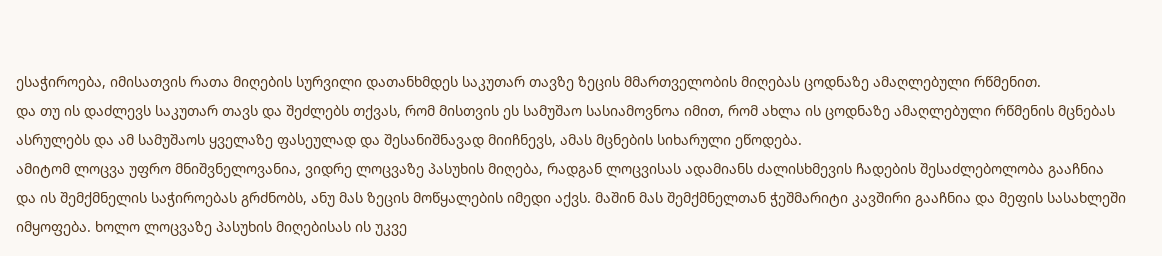ესაჭიროება, იმისათვის რათა მიღების სურვილი დათანხმდეს საკუთარ თავზე ზეცის მმართველობის მიღებას ცოდნაზე ამაღლებული რწმენით.
და თუ ის დაძლევს საკუთარ თავს და შეძლებს თქვას, რომ მისთვის ეს სამუშაო სასიამოვნოა იმით, რომ ახლა ის ცოდნაზე ამაღლებული რწმენის მცნებას ასრულებს და ამ სამუშაოს ყველაზე ფასეულად და შესანიშნავად მიიჩნევს, ამას მცნების სიხარული ეწოდება.
ამიტომ ლოცვა უფრო მნიშვნელოვანია, ვიდრე ლოცვაზე პასუხის მიღება, რადგან ლოცვისას ადამიანს ძალისხმევის ჩადების შესაძლებოლობა გააჩნია და ის შემქმნელის საჭიროებას გრძნობს, ანუ მას ზეცის მოწყალების იმედი აქვს. მაშინ მას შემქმნელთან ჭეშმარიტი კავშირი გააჩნია და მეფის სასახლეში იმყოფება. ხოლო ლოცვაზე პასუხის მიღებისას ის უკვე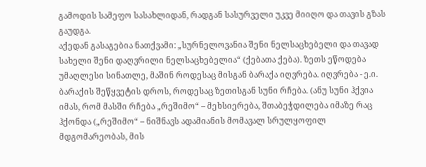გამოდის სამეფო სასახლიდან, რადგან სასურველი უკვე მიიღო და თავის გზას გაუდგა.
აქედან გასაგებია ნათქვამი: „სურნელოვანია შენი ნელსაცხებელი და თავად სახელი შენი დაღვრილი ნელსაცხებელია“ (ქებათა ქება). ზეთს ეწოდება უმაღლესი სინათლე, მაშინ როდესაც მისგან ბარაქა იღვრება. იღვრება - ე.ი. ბარაქის შეწყვეტის დროს, როდესაც ზეთისგან სუნი რჩება. (ანუ სუნი ჰქვია იმას, რომ მასში რჩება „რეშიმო“ – მეხსიერება, შთაბეჭდილება იმაზე რაც ჰქონდა („რეშიმო“ – ნიშნავს ადამიანის მომავალ სრულყოფილ მდგომარეობას, მის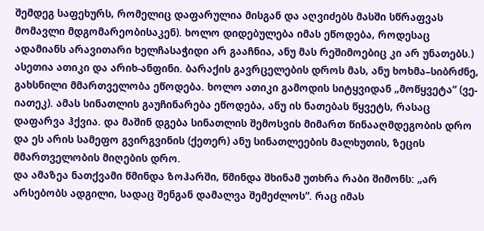შემდეგ საფეხურს, რომელიც დაფარულია მისგან და აღვიძებს მასში სწრაფვას მომავლი მდგომარეობისაკენ). ხოლო დიდებულება იმას ეწოდება, როდესაც ადამიანს არავითარი ხელჩასაჭიდი არ გააჩნია, ანუ მას რეშიმოებიც კი არ უნათებს.)
ასეთია ათიკი და არიხ-ანფინი. ბარაქის გავრცელების დროს მას, ანუ ხოხმა–სიბრძნე, გახსნილი მმართველობა ეწოდება. ხოლო ათიკი გამოდის სიტყვიდან „მოწყვეტა“ (ვე-იათეკ). ამას სინათლის გაუჩინარება ეწოდება, ანუ ის ნათებას წყვეტს, რასაც დაფარვა ჰქვია. და მაშინ დგება სინათლის შემოსვის მიმართ წინააღმდეგობის დრო და ეს არის სამეფო გვირგვინის (ქეთერ) ანუ სინათლეების მალხუთის, ზეცის მმართველობის მიღების დრო.
და ამაზეა ნათქვამი წმინდა ზოჰარში, წმინდა შხინამ უთხრა რაბი შიმონს: „არ არსებობს ადგილი, სადაც შენგან დამალვა შემეძლოს“. რაც იმას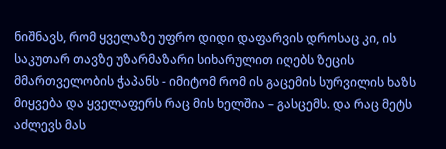ნიშნავს, რომ ყველაზე უფრო დიდი დაფარვის დროსაც კი, ის საკუთარ თავზე უზარმაზარი სიხარულით იღებს ზეცის მმართველობის ჭაპანს - იმიტომ რომ ის გაცემის სურვილის ხაზს მიყვება და ყველაფერს რაც მის ხელშია – გასცემს. და რაც მეტს აძლევს მას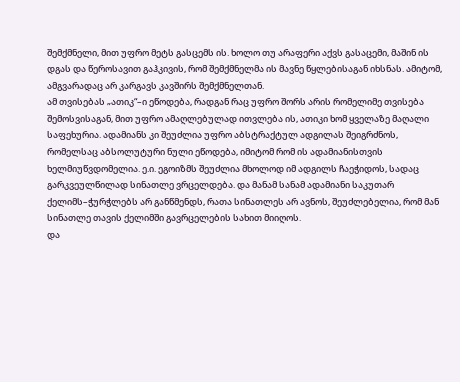შემქმნელი, მით უფრო მეტს გასცემს ის. ხოლო თუ არაფერი აქვს გასაცემი, მაშინ ის დგას და წეროსავით გაჰკივის, რომ შემქმნელმა ის მავნე წყლებისაგან იხსნას. ამიტომ, ამგვარადაც არ კარგავს კავშირს შემქმნელთან.
ამ თვისებას „ათიკ“–ი ეწოდება, რადგან რაც უფრო შორს არის რომელიმე თვისება შემოსვისაგან, მით უფრო ამაღლებულად ითვლება ის, ათიკი ხომ ყველაზე მაღალი საფეხურია. ადამიანს კი შეუძლია უფრო აბსტრაქტულ ადგილას შეიგრძნოს, რომელსაც აბსოლუტური ნული ეწოდება, იმიტომ რომ ის ადამიანისთვის ხელმიუწვდომელია. ე.ი. ეგოიზმს შეუძლია მხოლოდ იმ ადგილს ჩაეჭიდოს, სადაც გარკვეულწილად სინათლე ვრცელდება. და მანამ სანამ ადამიანი საკუთარ ქელიმს–ჭურჭლებს არ განწმენდს, რათა სინათლეს არ ავნოს, შეუძლებელია, რომ მან სინათლე თავის ქელიმში გავრცელების სახით მიიღოს.
და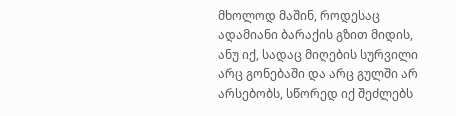მხოლოდ მაშინ, როდესაც ადამიანი ბარაქის გზით მიდის, ანუ იქ, სადაც მიღების სურვილი არც გონებაში და არც გულში არ არსებობს, სწორედ იქ შეძლებს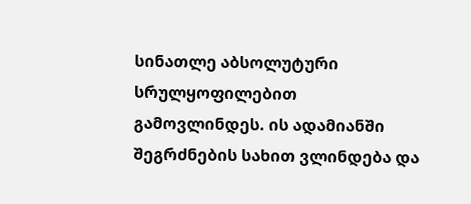სინათლე აბსოლუტური სრულყოფილებით გამოვლინდეს. ის ადამიანში შეგრძნების სახით ვლინდება და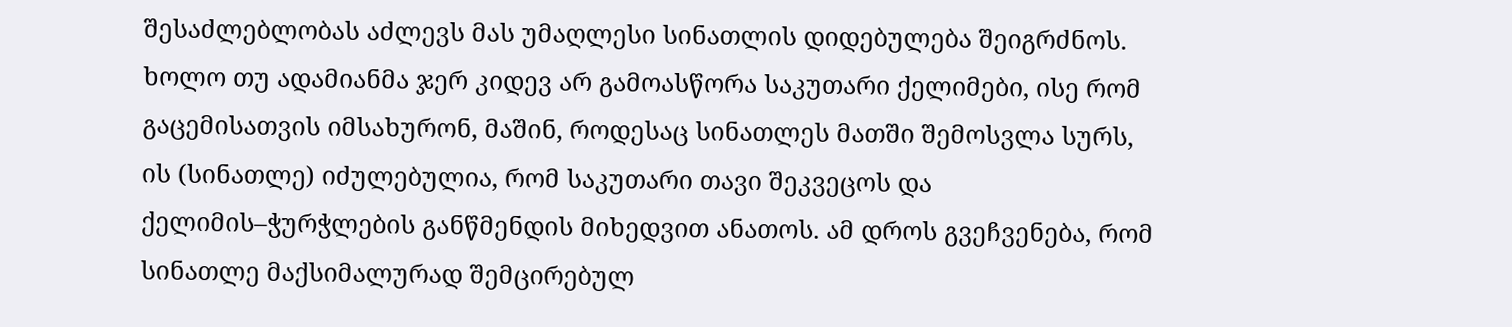შესაძლებლობას აძლევს მას უმაღლესი სინათლის დიდებულება შეიგრძნოს.
ხოლო თუ ადამიანმა ჯერ კიდევ არ გამოასწორა საკუთარი ქელიმები, ისე რომ გაცემისათვის იმსახურონ, მაშინ, როდესაც სინათლეს მათში შემოსვლა სურს, ის (სინათლე) იძულებულია, რომ საკუთარი თავი შეკვეცოს და ქელიმის–ჭურჭლების განწმენდის მიხედვით ანათოს. ამ დროს გვეჩვენება, რომ სინათლე მაქსიმალურად შემცირებულ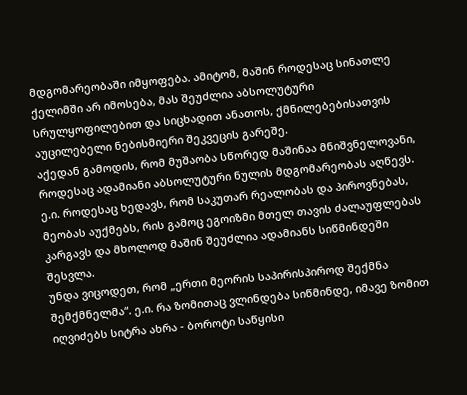მდგომარეობაში იმყოფება. ამიტომ, მაშინ როდესაც სინათლე ქელიმში არ იმოსება, მას შეუძლია აბსოლუტური სრულყოფილებით და სიცხადით ანათოს, ქმნილებებისათვის აუცილებელი ნებისმიერი შეკვეცის გარეშე.
აქედან გამოდის, რომ მუშაობა სწორედ მაშინაა მნიშვნელოვანი, როდესაც ადამიანი აბსოლუტური ნულის მდგომარეობას აღწევს. ე.ი. როდესაც ხედავს, რომ საკუთარ რეალობას და პიროვნებას, მეობას აუქმებს, რის გამოც ეგოიზმი მთელ თავის ძალაუფლებას კარგავს და მხოლოდ მაშინ შეუძლია ადამიანს სიწმინდეში შესვლა.
უნდა ვიცოდეთ, რომ „ერთი მეორის საპირისპიროდ შექმნა შემქმნელმა“. ე.ი. რა ზომითაც ვლინდება სიწმინდე, იმავე ზომით იღვიძებს სიტრა ახრა - ბოროტი საწყისი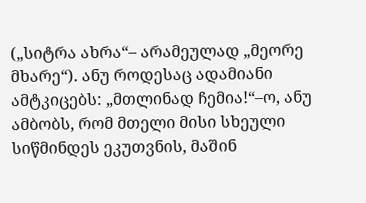(„სიტრა ახრა“– არამეულად „მეორე მხარე“). ანუ როდესაც ადამიანი ამტკიცებს: „მთლინად ჩემია!“–ო, ანუ ამბობს, რომ მთელი მისი სხეული სიწმინდეს ეკუთვნის, მაშინ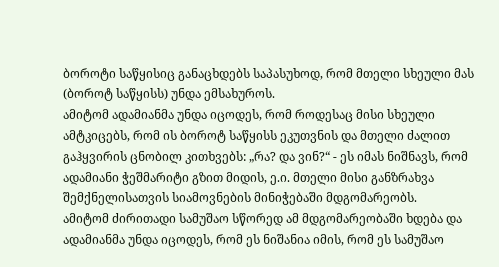ბოროტი საწყისიც განაცხდებს საპასუხოდ, რომ მთელი სხეული მას (ბოროტ საწყისს) უნდა ემსახუროს.
ამიტომ ადამიანმა უნდა იცოდეს, რომ როდესაც მისი სხეული ამტკიცებს, რომ ის ბოროტ საწყისს ეკუთვნის და მთელი ძალით გაჰყვირის ცნობილ კითხვებს: „რა? და ვინ?“ - ეს იმას ნიშნავს, რომ ადამიანი ჭეშმარიტი გზით მიდის, ე.ი. მთელი მისი განზრახვა შემქნელისათვის სიამოვნების მინიჭებაში მდგომარეობს.
ამიტომ ძირითადი სამუშაო სწორედ ამ მდგომარეობაში ხდება და ადამიანმა უნდა იცოდეს, რომ ეს ნიშანია იმის, რომ ეს სამუშაო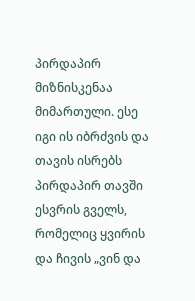პირდაპირ მიზნისკენაა მიმართული. ესე იგი ის იბრძვის და თავის ისრებს პირდაპირ თავში ესვრის გველს, რომელიც ყვირის და ჩივის „ვინ და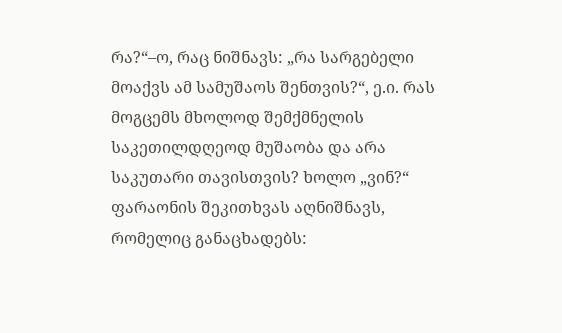რა?“–ო, რაც ნიშნავს: „რა სარგებელი მოაქვს ამ სამუშაოს შენთვის?“, ე.ი. რას მოგცემს მხოლოდ შემქმნელის საკეთილდღეოდ მუშაობა და არა საკუთარი თავისთვის? ხოლო „ვინ?“ ფარაონის შეკითხვას აღნიშნავს, რომელიც განაცხადებს: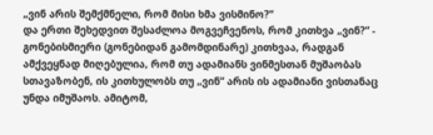„ვინ არის შემქმნელი, რომ მისი ხმა ვისმინო?“
და ერთი შეხედვით შესაძლოა მოგვეჩვენოს, რომ კითხვა „ვინ?“ - გონებისმიერი (გონებიდან გამომდინარე) კითხვაა, რადგან ამქვეყნად მიღებულია, რომ თუ ადამიანს ვინმესთან მუშაობას სთავაზობენ, ის კითხულობს თუ „ვინ“ არის ის ადამიანი ვისთანაც უნდა იმუშაოს. ამიტომ,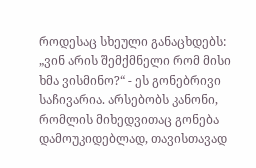როდესაც სხეული განაცხდებს: „ვინ არის შემქმნელი რომ მისი ხმა ვისმინო?“ - ეს გონებრივი საჩივარია. არსებობს კანონი, რომლის მიხედვითაც გონება დამოუკიდებლად, თავისთავად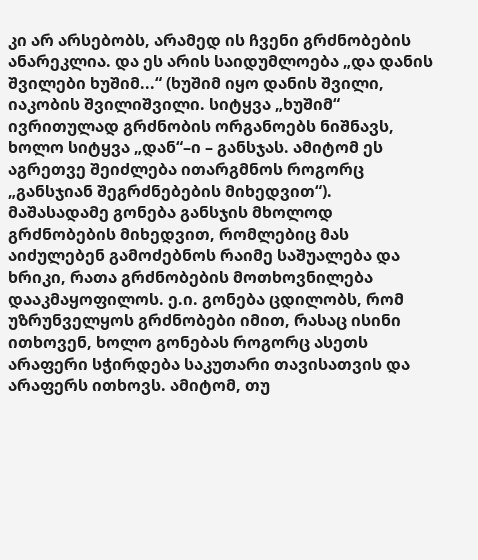კი არ არსებობს, არამედ ის ჩვენი გრძნობების ანარეკლია. და ეს არის საიდუმლოება „და დანის შვილები ხუშიმ...“ (ხუშიმ იყო დანის შვილი, იაკობის შვილიშვილი. სიტყვა „ხუშიმ“ ივრითულად გრძნობის ორგანოებს ნიშნავს, ხოლო სიტყვა „დან“–ი – განსჯას. ამიტომ ეს აგრეთვე შეიძლება ითარგმნოს როგორც „განსჯიან შეგრძნებების მიხედვით“).
მაშასადამე გონება განსჯის მხოლოდ გრძნობების მიხედვით, რომლებიც მას აიძულებენ გამოძებნოს რაიმე საშუალება და ხრიკი, რათა გრძნობების მოთხოვნილება დააკმაყოფილოს. ე.ი. გონება ცდილობს, რომ უზრუნველყოს გრძნობები იმით, რასაც ისინი ითხოვენ, ხოლო გონებას როგორც ასეთს არაფერი სჭირდება საკუთარი თავისათვის და არაფერს ითხოვს. ამიტომ, თუ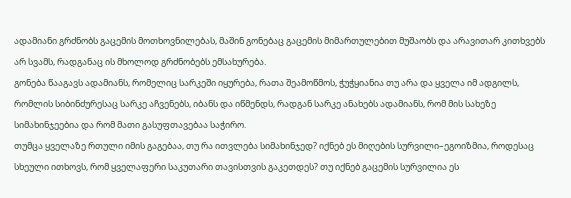ადამიანი გრძნობს გაცემის მოთხოვნილებას, მაშინ გონებაც გაცემის მიმართულებით მუშაობს და არავითარ კითხვებს არ სვამს, რადგანაც ის მხოლოდ გრძნობებს ემსახურება.
გონება წააგავს ადამიანს, რომელიც სარკეში იყურება, რათა შეამოწმოს, ჭუჭყიანია თუ არა და ყველა იმ ადგილს, რომლის სიბინძურესაც სარკე აჩვენებს, იბანს და იწმენდს, რადგან სარკე ანახებს ადამიანს, რომ მის სახეზე სიმახინჯეებია და რომ მათი გასუფთავებაა საჭირო.
თუმცა ყველაზე რთული იმის გაგებაა, თუ რა ითვლება სიმახინჯედ? იქნებ ეს მიღების სურვილი–ეგოიზმია, როდესაც სხეული ითხოვს, რომ ყველაფერი საკუთარი თავისთვის გაკეთდეს? თუ იქნებ გაცემის სურვილია ეს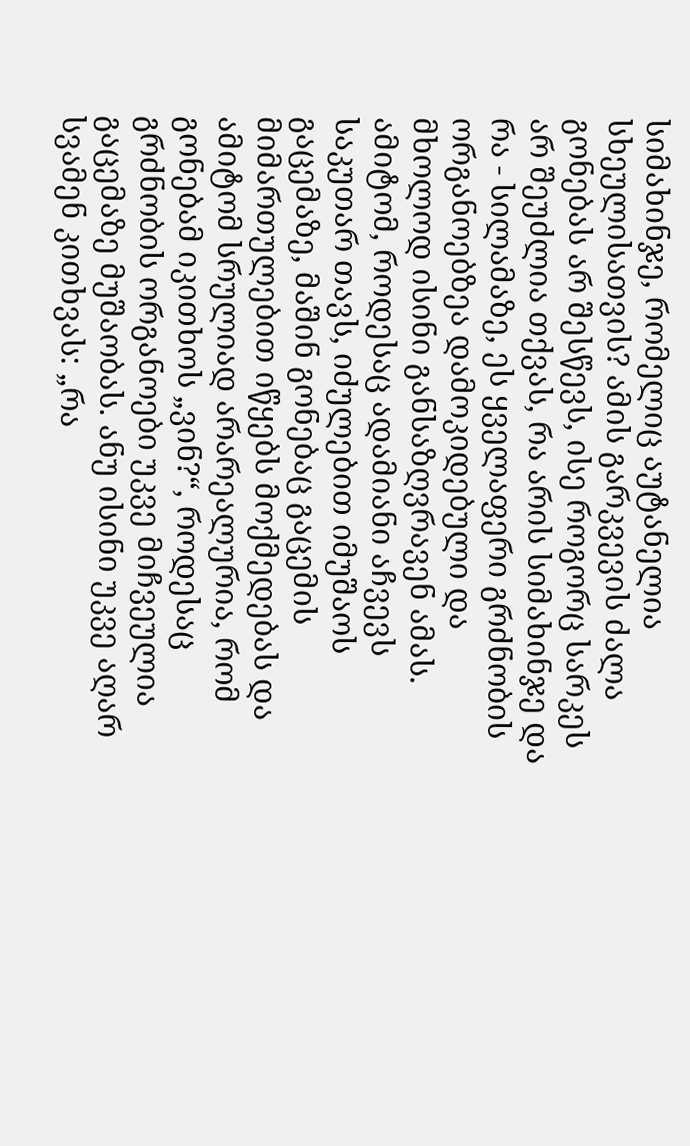სიმახინჯე, რომელიც აუტანელია სხეულისათვის? ამის გარკვევის ძალა გონებას არ შესწევს, ისე როგორც სარკეს არ შეუძლია თქვას, რა არის სიმახინჯე და რა - სილამაზე, ეს ყველაფერი გრძნობის ორგანოებზეა დამოკიდებული და მხოლოდ ისინი განსაზღვრავენ ამას.
ამიტომ, როდესაც ადამიანი აჩვევს საკუთარ თავს, იძულებით იმუშაოს გაცემაზე, მაშინ გონებაც გაცემის მიმართულებით იწყებს მოქმედებას და ამიტომ სრულიად არარეალურია, რომ გონებამ იკითხოს „ვინ?“, როდესაც გრძნობის ორგანოები უკვე მიჩვეულია გაცემაზე მუშაობას. ანუ ისინი უკვე აღარ სვამენ კითხვას: „რა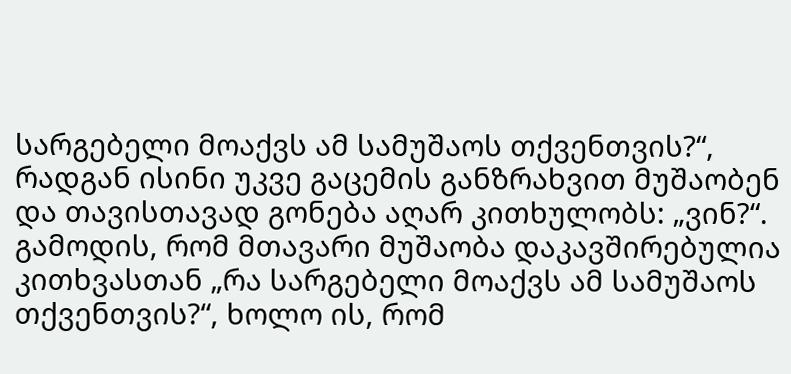სარგებელი მოაქვს ამ სამუშაოს თქვენთვის?“, რადგან ისინი უკვე გაცემის განზრახვით მუშაობენ და თავისთავად გონება აღარ კითხულობს: „ვინ?“.
გამოდის, რომ მთავარი მუშაობა დაკავშირებულია კითხვასთან „რა სარგებელი მოაქვს ამ სამუშაოს თქვენთვის?“, ხოლო ის, რომ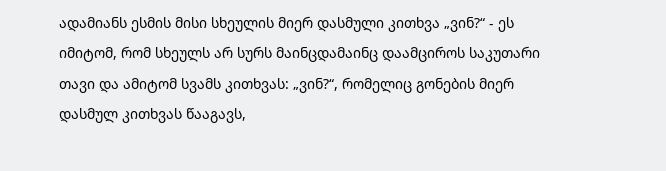ადამიანს ესმის მისი სხეულის მიერ დასმული კითხვა „ვინ?“ - ეს იმიტომ, რომ სხეულს არ სურს მაინცდამაინც დაამციროს საკუთარი თავი და ამიტომ სვამს კითხვას: „ვინ?“, რომელიც გონების მიერ დასმულ კითხვას წააგავს,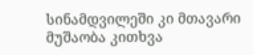სინამდვილეში კი მთავარი მუშაობა კითხვა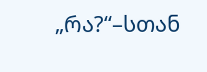„რა?“–სთან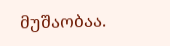მუშაობაა.